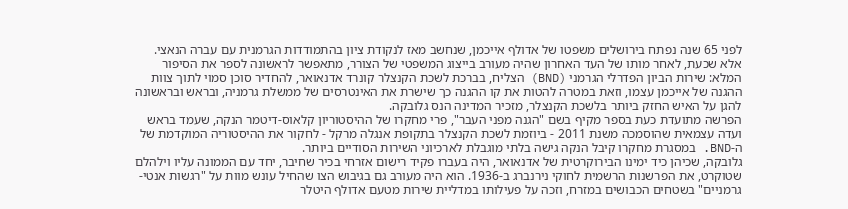לפני 65 שנה נפתח בירושלים משפטו של אדולף אייכמן, שנחשב מאז לנקודת ציון בהתמודדות הגרמנית עם עברה הנאצי. אלא שכעת, לאחר מותו של העד האחרון שהיה מעורב בייצוג המשפטי של הצורר, מתאפשר לראשונה לספר את הסיפור המלא: שירות הביון הפדרלי הגרמני (BND) הצליח, בברכת לשכת הקנצלר קונרד אדנאואר, להחדיר סוכן סמוי לתוך צוות ההגנה של אייכמן עצמו, וזאת במטרה להטות את קו ההגנה כך שישרת את האינטרסים של ממשלת גרמניה, ובראש ובראשונה להגן על האיש החזק ביותר בלשכת הקנצלר, מזכיר המדינה הנס גלובקה.
הפרשה מתועדת כעת בספר מקיף בשם "הגנה מפני העבר", פרי מחקרו של ההיסטוריון קלאוס-דיטמר הנקה, שעמד בראש ועדה עצמאית שהוסמכה משנת 2011 - ביוזמת לשכת הקנצלר בתקופת אנגלה מרקל - לחקור את ההיסטוריה המוקדמת של ה-BND. במסגרת מחקרו קיבל הנקה גישה בלתי מוגבלת לארכיוני השירות הסודיים ביותר.
גלובקה, שכיהן כיד ימינו הבירוקרטית של אדנאואר, היה בעברו פקיד רישום אזרחי בכיר שחיבר, יחד עם הממונה עליו וילהלם שטוקרט, את הפרשנות הרשמית לחוקי נירנברג ב-1936. הוא היה מעורב גם בגיבוש הצו שהחיל עונש מוות על "רגשות אנטי-גרמניים" בשטחים הכבושים במזרח, וזכה על פעילותו במדליית שירות מטעם אדולף היטלר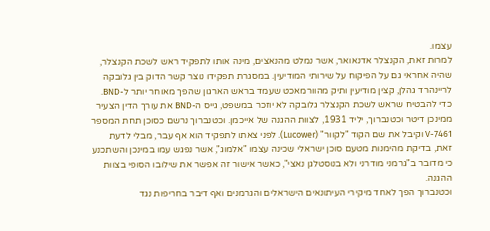עצמו.
למרות זאת, הקנצלר אדנאואר, אשר נמלט מהנאצים, מינה אותו לתפקיד ראש לשכת הקנצלר, שהיה אחראי גם על הפיקוח על שירותי המודיעין. במסגרת תפקידו נוצר קשר הדוק בין גלובקה לריינהרד גהלן, קצין מודיעין ותיק מהוורמאכט שעמד בראש הארגון שהפך מאוחר יותר ל-BND.
כדי להבטיח שראש לשכת הקנצלר גלובקה לא יוזכר במשפט, גייס ה-BND את עורך הדין הצעיר ממינכן דיטר וכטנברוך, יליד 1931, לצוות ההגנה של אייכמן. וכטנברוך נרשם כסוכן תחת המספר V-7461 וקיבל את שם הקוד "לקוור" (Lucower). לפני צאתו לתפקיד הוא אף עבר, מבלי לדעת זאת, בדיקת מהימנות מטעם סוכן ישראלי שכינה עצמו "אלמוג", אשר נפגש עמו במינכן והשתכנע כי מדובר ב"גרמני מודרני ולא בנוסטלגן נאצי", כאשר אישור זה אפשר את שילובו הסופי בצוות ההגנה.
וכטנברוך הפך לאחד מיקירי העיתונאים הישראלים והגרמנים ואף דיבר בחריפות נגד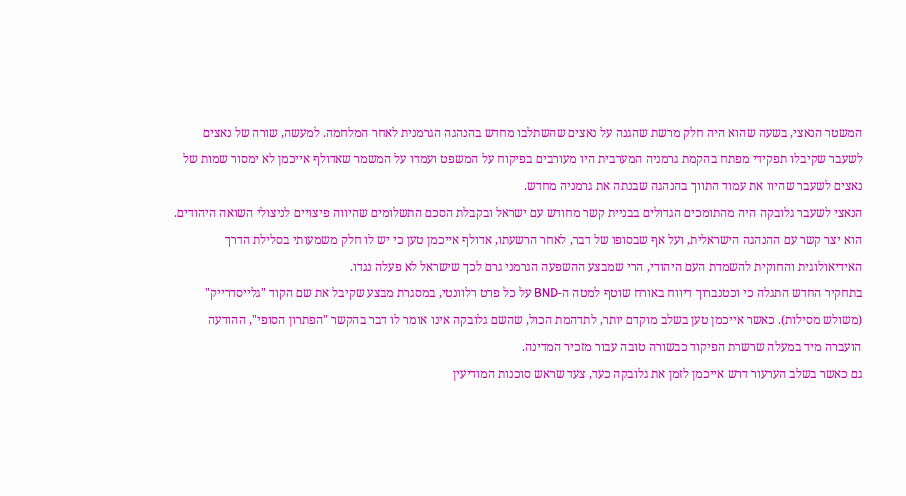המשטר הנאצי, בשעה שהוא היה חלק מרשת שהגנה על נאצים שהשתלבו מחדש בהנהגה הגרמנית לאחר המלחמה. למעשה, שורה של נאצים לשעבר שקיבלו תפקידי מפתח בהקמת גרמניה המערבית היו מעורבים בפיקוח על המשפט ועמדו על המשמר שאדולף אייכמן לא ימסור שמות של נאצים לשעבר שהיוו את עמוד התווך בהנהגה שבנתה את גרמניה מחדש.
הנאצי לשעבר גלובקה היה מהתומכים הגדולים בבניית קשר מחודש עם ישראל ובקבלת הסכם התשלומים שהיווה פיצויים לניצולי השואה היהודים. הוא יצר קשר עם ההנהגה הישראלית, ועל אף שבסופו של דבר, לאחר הרשעתו, אדולף אייכמן טען כי יש לו חלק משמעותי בסלילת הדרך האידיאולוגית והחוקית להשמדת העם היהודי, הרי שמבצע ההשפעה הגרמני גרם לכך שישראל לא פעלה נגדו.
בתחקיר החדש התגלה כי וכטנברוך דיווח באורח שוטף למטה ה-BND על כל פרט רלוונטי, במסגרת מבצע שקיבל את שם הקוד "גלייסדרייק" (משולש מסילות). כאשר אייכמן טען בשלב מוקדם יותר, לתדהמת הכול, שהשם גלובקה אינו אומר לו דבר בהקשר "הפתרון הסופי", ההודעה הועברה מיד במעלה שרשרת הפיקוד כבשורה טובה עבור מזכיר המדינה.
גם כאשר בשלב הערעור דרש אייכמן לזמן את גלובקה כעד, צעד שראש סוכנות המודיעין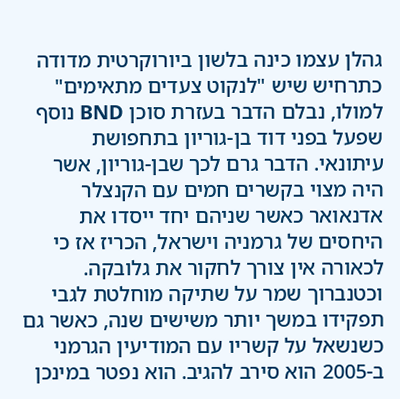גהלן עצמו כינה בלשון ביורוקרטית מדודה כתרחיש שיש "לנקוט צעדים מתאימים" למולו, נבלם הדבר בעזרת סוכן BND נוסף שפעל בפני דוד בן-גוריון בתחפושת עיתונאי. הדבר גרם לכך שבן-גוריון, אשר היה מצוי בקשרים חמים עם הקנצלר אדנאואר כאשר שניהם יחד ייסדו את היחסים של גרמניה וישראל, הכריז אז כי לכאורה אין צורך לחקור את גלובקה.
וכטנברוך שמר על שתיקה מוחלטת לגבי תפקידו במשך יותר משישים שנה, כאשר גם כשנשאל על קשריו עם המודיעין הגרמני ב-2005 הוא סירב להגיב. הוא נפטר במינכן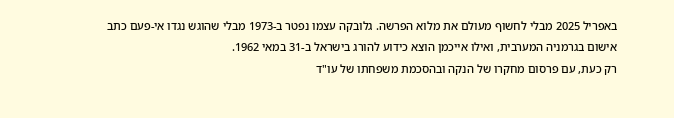באפריל 2025 מבלי לחשוף מעולם את מלוא הפרשה. גלובקה עצמו נפטר ב-1973 מבלי שהוגש נגדו אי-פעם כתב אישום בגרמניה המערבית, ואילו אייכמן הוצא כידוע להורג בישראל ב-31 במאי 1962.
רק כעת, עם פרסום מחקרו של הנקה ובהסכמת משפחתו של עו"ד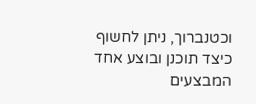וכטנברוך, ניתן לחשוף כיצד תוכנן ובוצע אחד המבצעים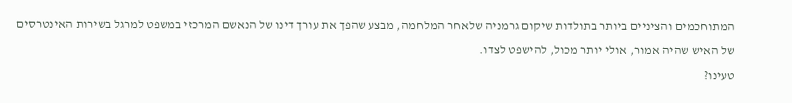המתוחכמים והציניים ביותר בתולדות שיקום גרמניה שלאחר המלחמה, מבצע שהפך את עורך דינו של הנאשם המרכזי במשפט למרגל בשירות האינטרסים של האיש שהיה אמור, אולי יותר מכול, להישפט לצדו.
טעינו?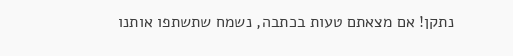נתקן! אם מצאתם טעות בכתבה, נשמח שתשתפו אותנו